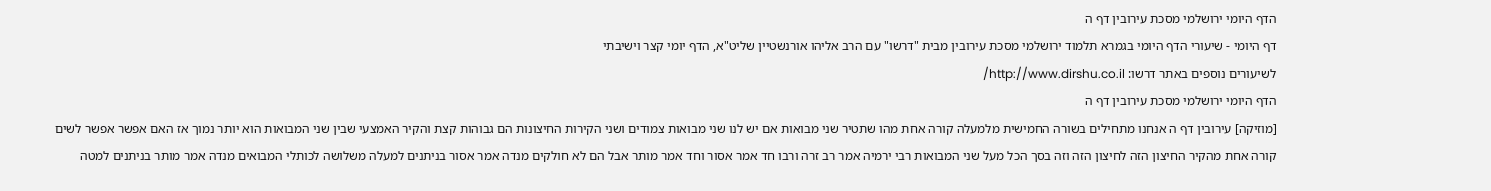הדף היומי ירושלמי מסכת עירובין דף ה
דף היומי - שיעורי הדף היומי בגמרא תלמוד ירושלמי מסכת עירובין מבית "דרשו" עם הרב אליהו אורנשטיין שליט"א, הדף יומי קצר וישיבתי
לשיעורים נוספים באתר דרשו: http://www.dirshu.co.il/
הדף היומי ירושלמי מסכת עירובין דף ה
[מוזיקה] עירובין דף ה אנחנו מתחילים בשורה החמישית מלמעלה קורה אחת מהו שתטיר שני מבואות אם יש לנו שני מבואות צמודים ושני הקירות החיצונות הם גבוהות קצת והקיר האמצעי שבין שני המבואות הוא יותר נמוך אז האם אפשר אפשר לשים קורה אחת מהקיר החיצון הזה לחיצון הזה וזה בסך הכל מעל שני המבואות רבי ירמיה אמר רב זרה ורבו חד אמר אסור וחד אמר מותר אבל הם לא חולקים מנדה אמר אסור בניתנים למעלה משלושה לכותלי המבואים מנדה אמר מותר בניתנים למטה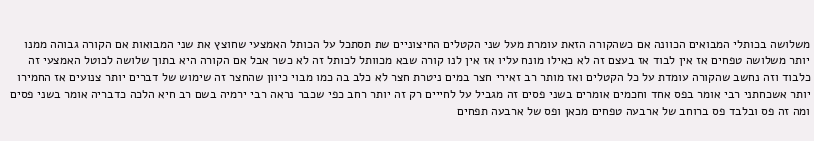משלושה בכותלי המבואים הכוונה אם כשהקורה הזאת עומרת מעל שני הקטלים החיצוניים שת תסתכל על הכותל האמצעי שחוצץ את שני המבואות אם הקורה גבוהה ממנו יותר משלושה טפחים אז אין לבוד אז בעצם זה לא כאילו מונח עליו אז אין לנו קורה שבא מכוותל לכותל זה לא כשר אבל אם הקורה היא בתוך שלושה לכוטל האמצעי זה כלבוד וזה נחשב שהקורה עומדת על כל הקטלים ואז מותר רב זאירי חצר במים ניטרת חצר לא כלב בה כמו מבוי כיוון שהחצר זה שימוש של דברים יותר צנועים אז החמירו יותר אשכחתני רבי אומר בפס אחד וחכמים אומרים בשני פסים זה מגביל על לחייים רק זה יותר רחב כפי שכבר נראה רבי ירמיה בשם רב חיא הלכה כדבריה אומר בשני פסים ומה זה פס ובלבד פס ברוחב של ארבעה טפחים מכאן ופס של ארבעה תפחים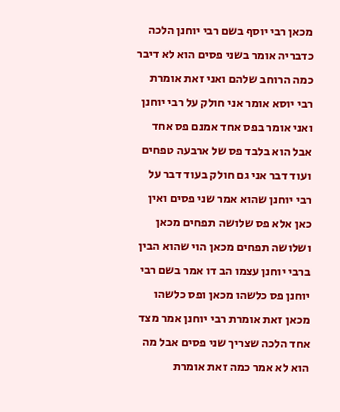מכאן רבי יוסף בשם רבי יוחנן הלכה כדבריה אומר בשני פסים הוא לא דיבר כמה הרוחב שלהם ואני זאת אומרת רבי יוסא אומר אני חולק על רבי יוחנן ואני אומר בפס אחד אמנם פס אחד אבל הוא בלבד פס של ארבעה טפחים ועוד דבר אני גם חולק בעוד דבר על רבי יוחנן שהוא אמר שני פסים ואין כאן אלא פס שלושה תפחים מכאן ושלושה תפחים מכאן הוי שהוא הבין ברבי יוחנן עצמו הב דו אמר בשם רבי יוחנן פס כלשהו מכאן ופס כלשהו מכאן זאת אומרת רבי יוחנן אמר מצד אחד הלכה שצריך שני פסים אבל מה הוא לא אמר כמה זאת אומרת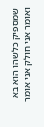שמספיק כלשהו הוא בא ואומר אני חולק אני אומר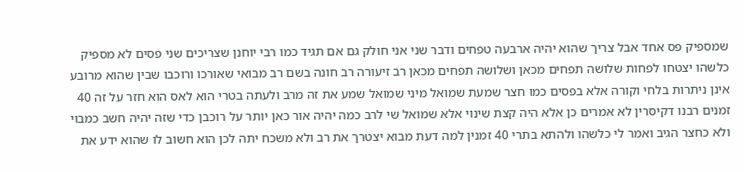שמספיק פס אחד אבל צריך שהוא יהיה ארבעה טפחים ודבר שני אני חולק גם אם תגיד כמו רבי יוחנן שצריכים שני פסים לא מספיק כלשהו יצטחו לפחות שלושה תפחים מכאן ושלושה תפחים מכאן רב זיעורה רב חונה בשם רב מבואי שאורכו ורוכבו שבין שהוא מרובע אינן ניתרות בלחי וקורה אלא בפסים כמו חצר שמעת שמואל מיני שמואל שמע את זה מרב ולעתה בטרי הוא לאס הוא חזר על זה 40 זמנים רבנו דקיסרין לא אמרים כן אלא היה קצת שינוי אלא שמואל שי לרב כמה יהיה אור כאן יותר על רוכבן כדי שזה יהיה חשב כמבוי ולא כחצר הגיב ואמר לי כלשהו ולהתא בתרי 40 זמנין למה דעת מבוא יצטרך את רב ולא משכח יתה לכן הוא חשוב לו שהוא ידע את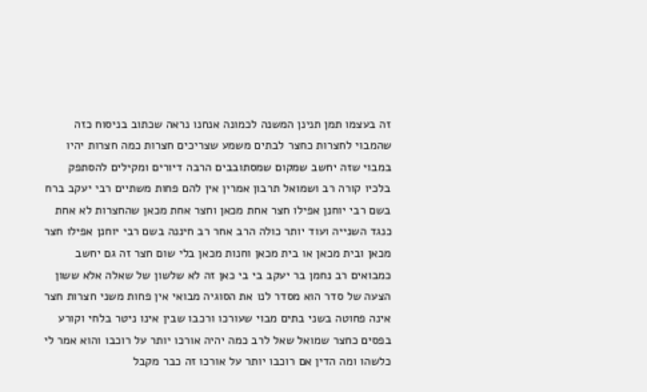זה בעצמו תמן תנינן המשנה לכמונה אנחנו נראה שכתוב בניסוח כזה שהמבוי לחצרות כחצר לבתים משמע שצריכים חצרות כמה חצרות יהיו במבוי שזה יחשב שמקום שמסתובבים הרבה דיורים ומקילים להסתפק בלכיו קורה רב ושמואל תרבון אמרין אין להם פחות משתיים רבי יעקב ברח בשם רבי יוחנן אפילו חצר אחת מכאן וחצר אחת מכאן שהחצרות לא אחת כנגד השנייה ועוד יותר כולה הרב אחר רב חיננה בשם רבי יוחנן אפילו חצר מכאן ובית מכאן או בית מכאן וחנות מכאן בלי שום חצר זה גם יחשב כמבואים רב נחמן בר יעקב בי בי כאן זה לא שלשון של שאלה אלא ששון הצעה של סדר הוא מסדר לנו את הסוגיה מבואי אין פחות משני חצרות חצר אינה פחוטה בשני בתים מבוי שעורכו ורכבו שבין אינו ניטר בלחי וקורע בפסים כחצר שמואל שאל לרב כמה יהיה אורכו יותר על רוכבו והוא אמר לי כלשהו ומה הדין אם רוכבו יותר על אורכו זה כבר מקבל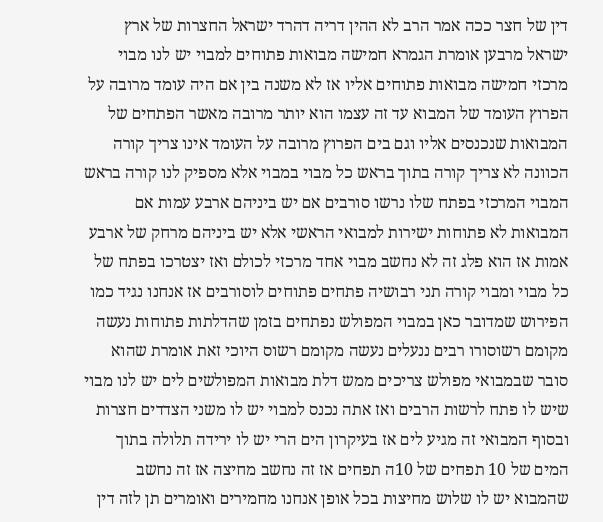דין של חצר ככה אמר הרב לא ההין דריה דהרד ישראל החצרות של ארץ ישראל מרבען אומרת הגמרא חמישה מבואות פתוחים למבוי יש לנו מבוי מרכזי חמישה מבואות פתוחים אליו אז לא משנה בין אם היה עומד מרובה על הפרוץ העומד של המבוא עד זה עצמו הוא יותר מרובה מאשר הפתחים של המבואות שנכנסים אליו וגם בים הפרוץ מרובה על העומד אינו צריך קורה הכוונה לא צריך קורה בתוך בראש כל מבוי במבוי אלא מספיק לנו קורה בראש המבוי המרכזי בפתח שלו נרשו סורבים אם יש ביניהם ארבע עמות אם המבואות לא פתוחות ישירות למבואי הראשי אלא יש ביניהם מרחק של ארבע אמות אז הוא פלג זה לא נחשב מבוי אחד מרכזי לכולם ואז יצטרכו בפתח של כל מבוי ומבוי קורה תני רבושיה פתחים פתוחים לוסורבים אז אנחנו נגיד כמו הפירוש שמדובר כאן במבוי המפולש נפתחים בזמן שהדלתות פתוחות נעשה מקומם רשוסורו רבים ננעלים נעשה מקומם רשוס היוכי זאת אומרת שהוא סובר שבמבואי מפולש צריכים ממש דלת מבואות המפולשים לים יש לנו מבוי שיש לו פתח לרשות הרבים ואז אתה נכנס למבוי יש לו משני הצדדים חצרות ובסוף המבואי זה מגיע לים אז בעיקרון הים הרי יש לו ירידה תלולה בתוך המים של 10 תפחים של 10ה תפחים אז זה נחשב מחיצה אז זה נחשב שהמבוא יש לו שלוש מחיצות בכל אופן אנחנו מחמירים ואומרים תן לזה דין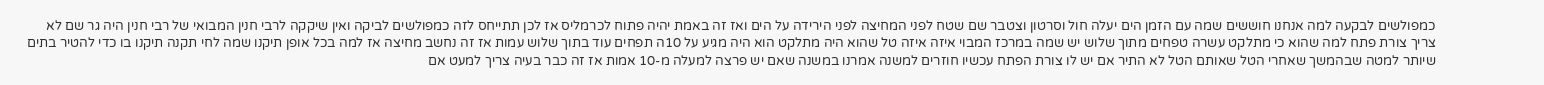כמפולשים לבקעה למה אנחנו חוששים שמה עם הזמן הים יעלה חול וסרטון וצטבר שם שטח לפני המחיצה לפני הירידה על הים ואז זה באמת יהיה פתוח לכרמליס אז לכן תתייחס לזה כמפולשים לביקה ואין שיקקה לרבי חנין המבואי של רבי חנין היה גר שם לא צריך צורת פתח למה שהוא כי מתלקט עשרה טפחים מתוך שלוש יש שמה במרכז המבוי איזה איזה טל שהוא היה מתלקט הוא היה מגיע על 10ה תפחים עוד בתוך שלוש עמות אז זה נחשב מחיצה אז למה בכל אופן תיקנו שמה לחי תקנה תיקנו בו כדי להטיר בתים שיותר למטה שבהמשך שאחרי הטל שאותם הטל לא התיר אם יש לו צורת הפתח עכשיו חוזרים למשנה אמרנו במשנה שאם יש פרצה למעלה מ-10 אמות אז זה כבר בעיה צריך למעט אם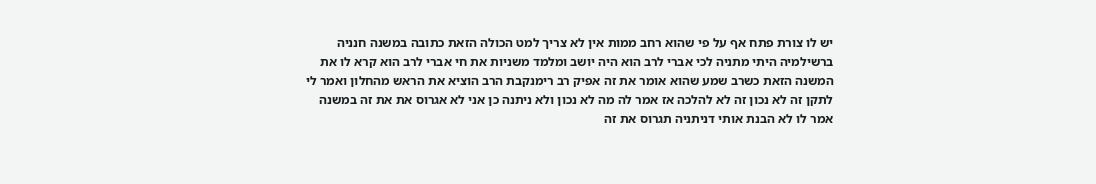יש לו צורת פתח אף על פי שהוא רחב ממות אין לא צריך למט הכולה הזאת כתובה במשנה חנניה ברשילמיה היתי מתניה לכי אברי לרב הוא היה יושב ומלמד משניות את חי אברי לרב הוא קרא לו את המשנה הזאת כשרב שמע שהוא אומר את זה אפיק רב רימנקבת הרב הוציא את הראש מהחלון ואמר לי לתקן זה לא נכון זה לא להלכה אז אמר לה מה לא נכון ולא ניתנה כן אני לא אגרוס את את זה במשנה אמר לו לא הבנת אותי דניתניה תגרוס את זה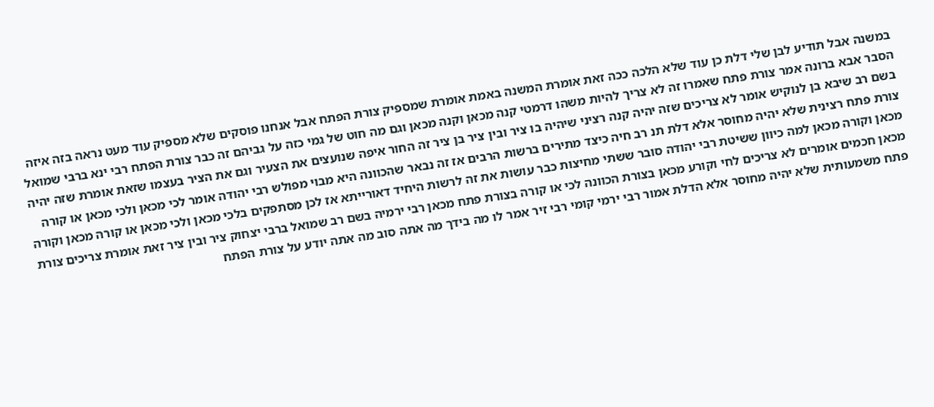במשנה אבל תודיע לבן שלי דלת כן עוד שלא הלכה ככה זאת אומרת המשנה באמת אומרת שמספיק צורת הפתח אבל אנחנו פוסקים שלא מספיק עוד מעט נראה בזה איזה הסבר אבא ברונה אמר צורת פתח שאמרו זה לא צריך להיות משהו דרמטי קנה מכאן וקנה מכאן וגם מה חוט של גמי כזה על גביהם זה כבר צורת הפתח רבי ינא ברבי שמואל בשם רב שיבא בן לנוקיש אומר לא צריכים שזה יהיה קנה רציני שיהיה בו ציר ובין ציר בן ציר זה החור איפה שנועצים את הצעיר וגם את הציר בעצמו שזאת אומרת שזה יהיה צורת פתח רצינית שלא יהיה מחוסר אלא דלת תנ רב חיה כיצד מתירים ברשות הרבים אז זה נבאר שהכוונה היא מבוי מפולש רבי יהודה אומר לכי מכאן ולכי מכאן או קורה מכאן וקורה מכאן למה כיוון ששיטת רבי יהודה סובר ששתי מחיצות כבר עושות את זה לרשות היחיד דאורייתא אז לכן מסתפקים בלכי מכאן ולכי מכאן או קורה מכאן וקורה מכאן חכמים אומרים לא צריכים לחי וקורע מכאן בצורת הכוונה לכי או קורה בצורת פתח מכאן רבי ירמיה בשם רב שמואל ברבי יצחוק ציר ובין ציר זאת אומרת צריכים צורת פתח משמעותית שלא יהיה מחוסר אלא הדלת אמור רבי ירמי קומי רבי זיר אמר לו מה בידך מה אתה סוב מה אתה יודע על צורת הפתח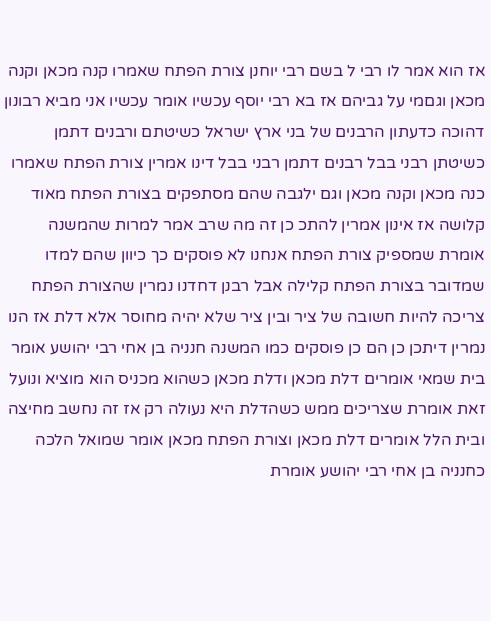אז הוא אמר לו רבי ל בשם רבי יוחנן צורת הפתח שאמרו קנה מכאן וקנה מכאן וגםמי על גביהם אז בא רבי יוסף עכשיו אומר עכשיו אני מביא רבונון דהוכה כדעתון הרבנים של בני ארץ ישראל כשיטתם ורבנים דתמן כשיטתן רבני בבל רבנים דתמן רבני בבל דינו אמרין צורת הפתח שאמרו כנה מכאן וקנה מכאן וגם ילגבה שהם מסתפקים בצורת הפתח מאוד קלושה אז אינון אמרין להתכ כן זה מה שרב אמר למרות שהמשנה אומרת שמספיק צורת הפתח אנחנו לא פוסקים כך כיוון שהם למדו שמדובר בצורת הפתח קלילה אבל רבנן דחדנו נמרין שהצורת הפתח צריכה להיות חשובה של ציר ובין ציר שלא יהיה מחוסר אלא דלת אז הנו נמרין דיתכן כן הם כן פוסקים כמו המשנה חנניה בן אחי רבי יהושע אומר בית שמאי אומרים דלת מכאן ודלת מכאן כשהוא מכניס הוא מוציא ונועל זאת אומרת שצריכים ממש כשהדלת היא נעולה רק אז זה נחשב מחיצה ובית הלל אומרים דלת מכאן וצורת הפתח מכאן אומר שמואל הלכה כחנניה בן אחי רבי יהושע אומרת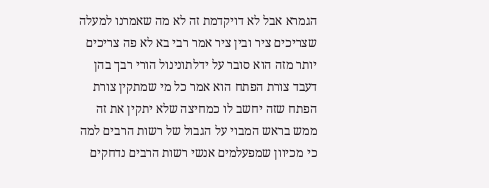הגמרא אבל לא דויקדמת זה לא מה שאמרנו למעלה שצריכים ציר ובין ציר אמר רבי בא לא פה צריכים יותר מזה הוא סובר על ידלתונינול הורי רבך בהן דעבד צורת הפתח הוא אמר כל מי שמתקין צורת הפתח שזה יחשב לו כמחיצה שלא יתקין את זה ממש בראש המבוי על הגבול של רשות הרבים למה כי מכיוון שמפעלמים אנשי רשות הרבים נדחקים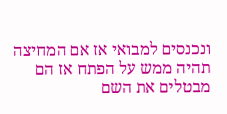ונכנסים למבואי אז אם המחיצה תהיה ממש על הפתח אז הם מבטלים את השם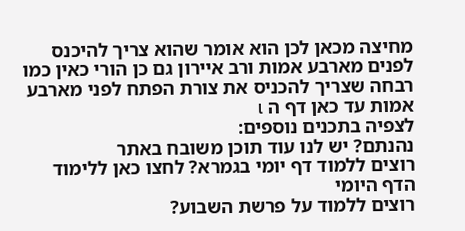מחיצה מכאן לכן הוא אומר שהוא צריך להיכנס לפנים מארבע אמות ורב איירון גם כן הורי כאין כמו רבחה שצריך להכניס את צורת הפתח לפני מארבע אמות עד כאן דף ה เ
לצפיה בתכנים נוספים:
נהנתם? יש לנו עוד תוכן משובח באתר
רוצים ללמוד דף יומי בגמרא? לחצו כאן ללימוד הדף היומי
רוצים ללמוד על פרשת השבוע?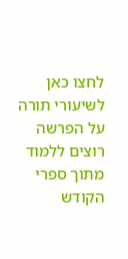לחצו כאן לשיעורי תורה על הפרשה
רוצים ללמוד מתוך ספרי הקודש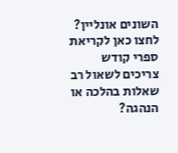השונים אונליין? לחצו כאן לקריאת ספרי קודש
צריכים לשאול רב שאלות בהלכה או הנהגה?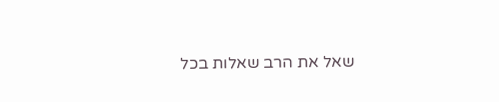שאל את הרב שאלות בכל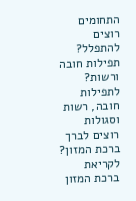התחומים
רוצים להתפלל? תפילות חובה ורשות? לתפילות חובה, רשות וסגולות
רוצים לברך ברכת המזון? לקריאת ברכת המזון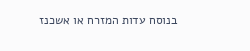בנוסח עדות המזרח או אשכנז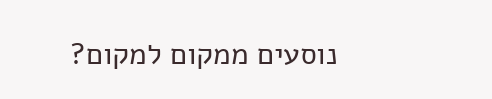נוסעים ממקום למקום?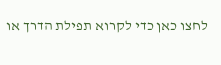לחצו כאן כדי לקרוא תפילת הדרך או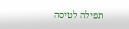תפילה לטיסה